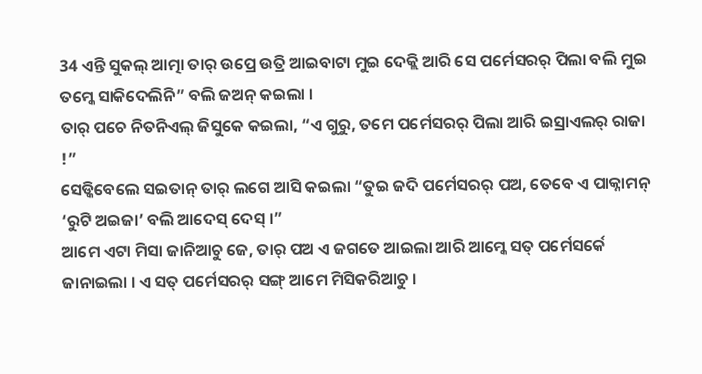34 ଏନ୍ତି ସୁକଲ୍ ଆତ୍ମା ତାର୍ ଉପ୍ରେ ଉତ୍ରି ଆଇବାଟା ମୁଇ ଦେକ୍ଲି ଆରି ସେ ପର୍ମେସରର୍ ପିଲା ବଲି ମୁଇ ତମ୍କେ ସାକିଦେଲିନି” ବଲି ଜଅନ୍ କଇଲା ।
ତାର୍ ପଚେ ନିତନିଏଲ୍ ଜିସୁକେ କଇଲା, “ଏ ଗୁରୁ, ତମେ ପର୍ମେସରର୍ ପିଲା ଆରି ଇସ୍ରାଏଲର୍ ରାଜା !”
ସେଡ୍କିବେଲେ ସଇତାନ୍ ତାର୍ ଲଗେ ଆସି କଇଲା “ତୁଇ ଜଦି ପର୍ମେସରର୍ ପଅ, ତେବେ ଏ ପାକ୍ନାମନ୍ ‘ରୁଟି ଅଇଜା’ ବଲି ଆଦେସ୍ ଦେସ୍ ।”
ଆମେ ଏଟା ମିସା ଜାନିଆଚୁ ଜେ, ତାର୍ ପଅ ଏ ଜଗତେ ଆଇଲା ଆରି ଆମ୍କେ ସତ୍ ପର୍ମେସର୍କେ ଜାନାଇଲା । ଏ ସତ୍ ପର୍ମେସରର୍ ସଙ୍ଗ୍ ଆମେ ମିସିକରିଆଚୁ ।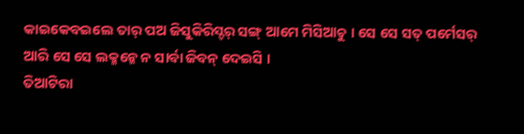କାଇକେବଇଲେ ତାର୍ ପଅ ଜିସୁକିରିସ୍ଟର୍ ସଙ୍ଗ୍ ଆମେ ମିସିଆଚୁ । ସେ ସେ ସତ୍ ପର୍ମେସର୍ ଆରି ସେ ସେ ଲକ୍ମନ୍କେ ନ ସାର୍ବା ଜିବନ୍ ଦେଇସି ।
ତିଆଟିରା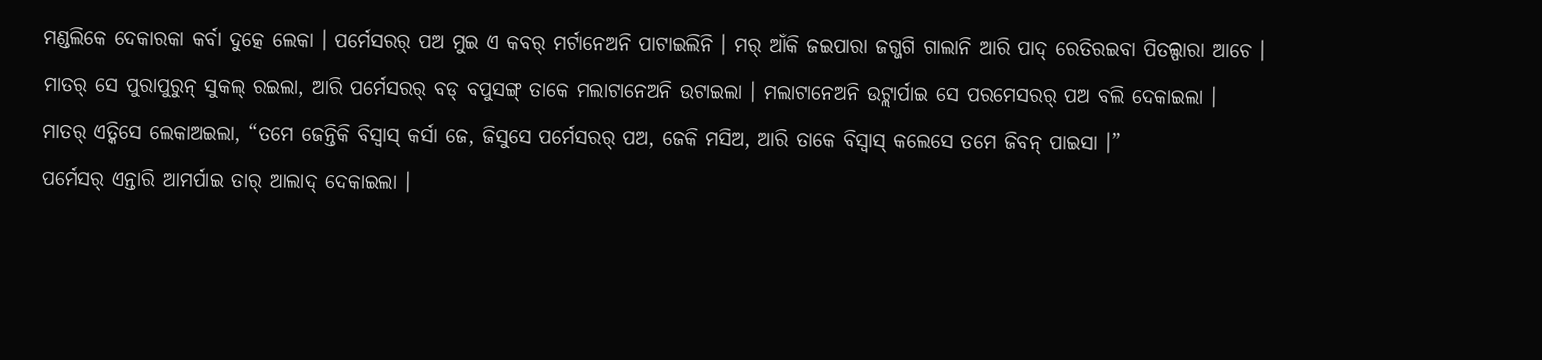ମଣ୍ଡଲିକେ ଦେକାରକା କର୍ବା ଦୁତ୍କେ ଲେକା । ପର୍ମେସରର୍ ପଅ ମୁଇ ଏ କବର୍ ମର୍ଟାନେଅନି ପାଟାଇଲିନି । ମର୍ ଆଁକି ଜଇପାରା ଜଗ୍ଜଗି ଗାଲାନି ଆରି ପାଦ୍ ରେତିରଇବା ପିତଲ୍ପାରା ଆଚେ ।
ମାତର୍ ସେ ପୁରାପୁରୁନ୍ ସୁକଲ୍ ରଇଲା, ଆରି ପର୍ମେସରର୍ ବଡ୍ ବପୁସଙ୍ଗ୍ ତାକେ ମଲାଟାନେଅନି ଉଟାଇଲା । ମଲାଟାନେଅନି ଉଟ୍ଲାର୍ପାଇ ସେ ପରମେସରର୍ ପଅ ବଲି ଦେକାଇଲା ।
ମାତର୍ ଏତ୍କିସେ ଲେକାଅଇଲା, “ତମେ ଜେନ୍ତିକି ବିସ୍ବାସ୍ କର୍ସା ଜେ, ଜିସୁସେ ପର୍ମେସରର୍ ପଅ, ଜେକି ମସିଅ, ଆରି ତାକେ ବିସ୍ବାସ୍ କଲେସେ ତମେ ଜିବନ୍ ପାଇସା ।”
ପର୍ମେସର୍ ଏନ୍ତାରି ଆମର୍ପାଇ ତାର୍ ଆଲାଦ୍ ଦେକାଇଲା ।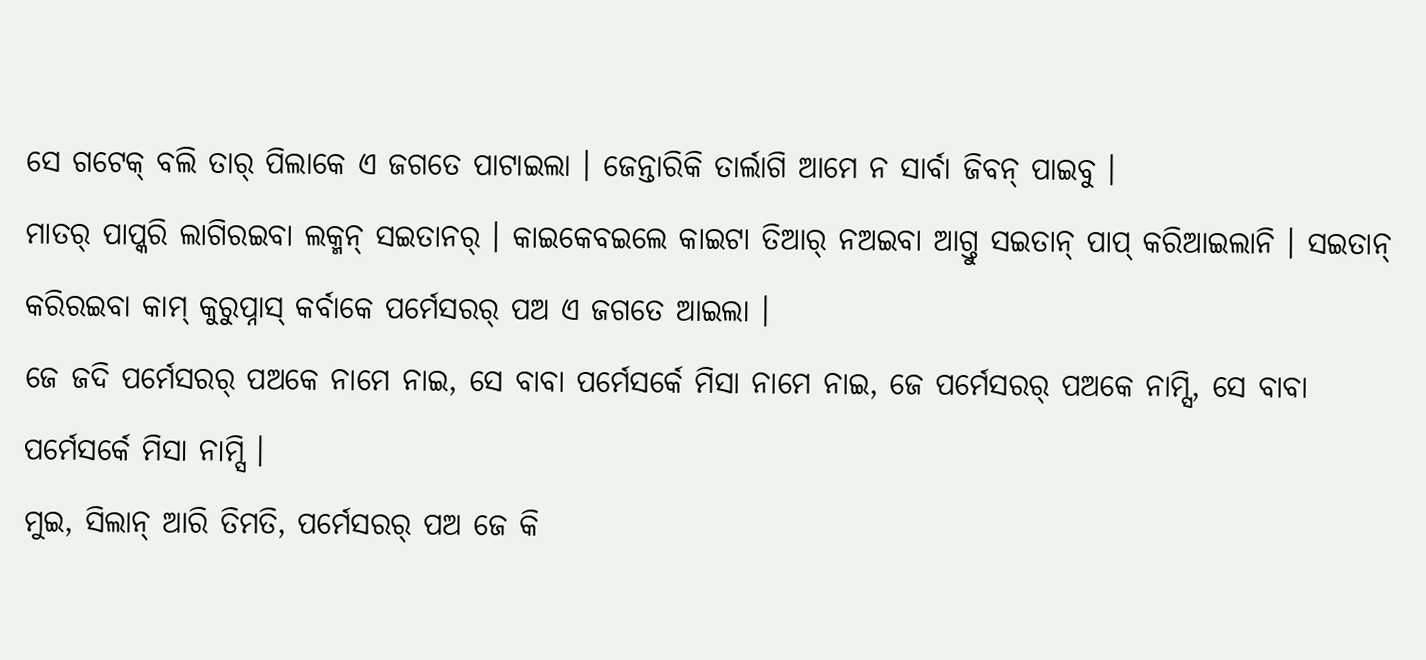ସେ ଗଟେକ୍ ବଲି ତାର୍ ପିଲାକେ ଏ ଜଗତେ ପାଟାଇଲା । ଜେନ୍ତାରିକି ତାର୍ଲାଗି ଆମେ ନ ସାର୍ବା ଜିବନ୍ ପାଇବୁ ।
ମାତର୍ ପାପ୍କରି ଲାଗିରଇବା ଲକ୍ମନ୍ ସଇତାନର୍ । କାଇକେବଇଲେ କାଇଟା ତିଆର୍ ନଅଇବା ଆଗ୍ତୁ ସଇତାନ୍ ପାପ୍ କରିଆଇଲାନି । ସଇତାନ୍ କରିରଇବା କାମ୍ କୁରୁପ୍ନାସ୍ କର୍ବାକେ ପର୍ମେସରର୍ ପଅ ଏ ଜଗତେ ଆଇଲା ।
ଜେ ଜଦି ପର୍ମେସରର୍ ପଅକେ ନାମେ ନାଇ, ସେ ବାବା ପର୍ମେସର୍କେ ମିସା ନାମେ ନାଇ, ଜେ ପର୍ମେସରର୍ ପଅକେ ନାମ୍ସି, ସେ ବାବା ପର୍ମେସର୍କେ ମିସା ନାମ୍ସି ।
ମୁଇ, ସିଲାନ୍ ଆରି ତିମତି, ପର୍ମେସରର୍ ପଅ ଜେ କି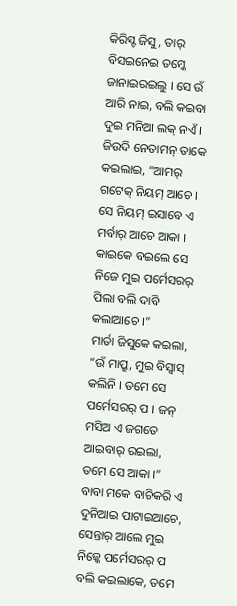କିରିସ୍ଟ ଜିସୁ, ତାର୍ ବିସଇନେଇ ତମ୍କେ ଜାନାଇରଇଲୁ । ସେ ଉଁ ଆରି ନାଇ, ବଲି କଇବା ଦୁଇ ମନିଆ ଲକ୍ ନଏଁ ।
ଜିଉଦି ନେତାମନ୍ ତାକେ କଇଲାଇ, “ଆମର୍ ଗଟେକ୍ ନିୟମ୍ ଆଚେ । ସେ ନିୟମ୍ ଇସାବେ ଏ ମର୍ବାର୍ ଆଚେ ଆକା । କାଇକେ ବଇଲେ ସେ ନିଜେ ମୁଇ ପର୍ମେସରର୍ ପିଲା ବଲି ଦାବି କଲାଆଚେ ।”
ମାର୍ତା ଜିସୁକେ କଇଲା, “ଉଁ ମାପ୍ରୁ, ମୁଇ ବିସ୍ବାସ୍ କଲିନି । ତମେ ସେ ପର୍ମେସରର୍ ପ । ଜନ୍ ମସିଅ ଏ ଜଗତେ ଆଇବାର୍ ରଇଲା, ତମେ ସେ ଆକା ।”
ବାବା ମକେ ବାଚିକରି ଏ ଦୁନିଆଇ ପାଟାଇଆଚେ, ସେନ୍ତାର୍ ଆଲେ ମୁଇ ନିଜ୍କେ ପର୍ମେସରର୍ ପ ବଲି କଇଲାକେ, ତମେ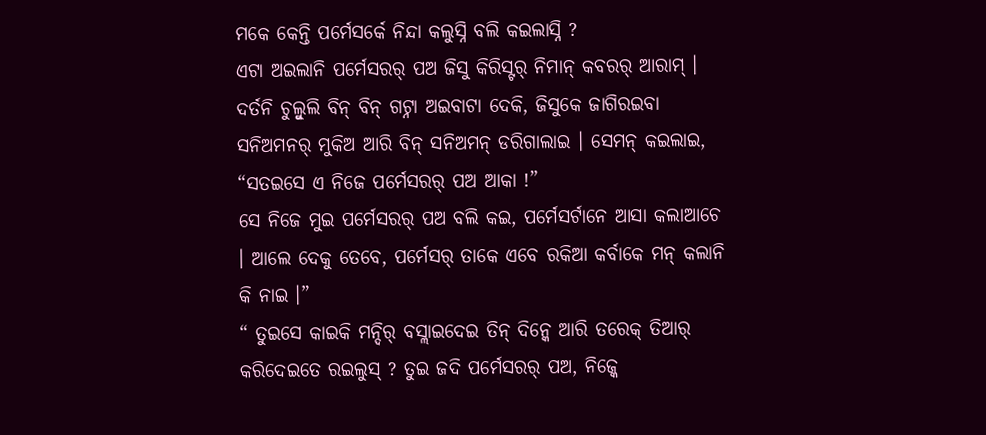ମକେ କେନ୍ତି ପର୍ମେସର୍କେ ନିନ୍ଦା କଲୁସ୍ନି ବଲି କଇଲାସ୍ନି ?
ଏଟା ଅଇଲାନି ପର୍ମେସରର୍ ପଅ ଜିସୁ କିରିସ୍ଟର୍ ନିମାନ୍ କବରର୍ ଆରାମ୍ ।
ଦର୍ତନି ଚୁଲ୍ବୁଲି ବିନ୍ ବିନ୍ ଗଟ୍ନା ଅଇବାଟା ଦେକି, ଜିସୁକେ ଜାଗିରଇବା ସନିଅମନର୍ ମୁକିଅ ଆରି ବିନ୍ ସନିଅମନ୍ ଡରିଗାଲାଇ । ସେମନ୍ କଇଲାଇ, “ସତଇସେ ଏ ନିଜେ ପର୍ମେସରର୍ ପଅ ଆକା !”
ସେ ନିଜେ ମୁଇ ପର୍ମେସରର୍ ପଅ ବଲି କଇ, ପର୍ମେସର୍ଟାନେ ଆସା କଲାଆଚେ । ଆଲେ ଦେକୁ ତେବେ, ପର୍ମେସର୍ ତାକେ ଏବେ ରକିଆ କର୍ବାକେ ମନ୍ କଲାନି କି ନାଇ ।”
“ ତୁଇସେ କାଇକି ମନ୍ଦିର୍ ବସ୍ଲାଇଦେଇ ତିନ୍ ଦିନ୍କେ ଆରି ତରେକ୍ ତିଆର୍ କରିଦେଇତେ ରଇଲୁସ୍ ? ତୁଇ ଜଦି ପର୍ମେସରର୍ ପଅ, ନିଜ୍କେ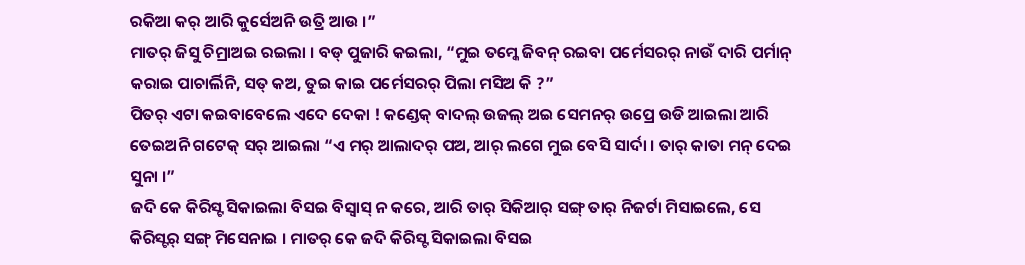ରକିଆ କର୍ ଆରି କୁର୍ସେଅନି ଉତ୍ରି ଆଉ ।”
ମାତର୍ ଜିସୁ ଚିମ୍ରାଅଇ ରଇଲା । ବଡ୍ ପୁଜାରି କଇଲା, “ମୁଇ ତମ୍କେ ଜିବନ୍ ରଇବା ପର୍ମେସରର୍ ନାଉଁ ଦାରି ପର୍ମାନ୍ କରାଇ ପାଚାର୍ଲିନି, ସତ୍ କଅ, ତୁଇ କାଇ ପର୍ମେସରର୍ ପିଲା ମସିଅ କି ?”
ପିତର୍ ଏଟା କଇବାବେଲେ ଏଦେ ଦେକା ! କଣ୍ଡେକ୍ ବାଦଲ୍ ଉଜଲ୍ ଅଇ ସେମନର୍ ଉପ୍ରେ ଉଡି ଆଇଲା ଆରି ତେଇଅନି ଗଟେକ୍ ସର୍ ଆଇଲା “ଏ ମର୍ ଆଲାଦର୍ ପଅ, ଆର୍ ଲଗେ ମୁଇ ବେସି ସାର୍ଦା । ତାର୍ କାତା ମନ୍ ଦେଇ ସୁନା ।”
ଜଦି କେ କିରିସ୍ଟ ସିକାଇଲା ବିସଇ ବିସ୍ବାସ୍ ନ କରେ, ଆରି ତାର୍ ସିକିଆର୍ ସଙ୍ଗ୍ ତାର୍ ନିଜର୍ଟା ମିସାଇଲେ, ସେ କିରିସ୍ଟର୍ ସଙ୍ଗ୍ ମିସେନାଇ । ମାତର୍ କେ ଜଦି କିରିସ୍ଟ ସିକାଇଲା ବିସଇ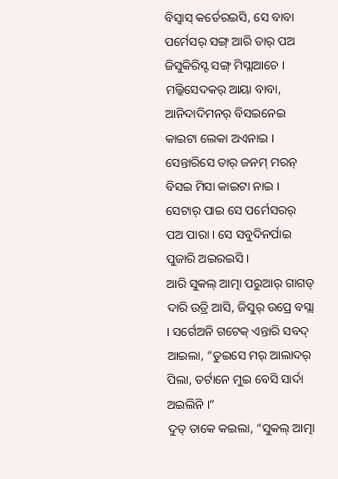ବିସ୍ବାସ୍ କର୍ତେରଇସି, ସେ ବାବା ପର୍ମେସର୍ ସଙ୍ଗ୍ ଆରି ତାର୍ ପଅ ଜିସୁକିରିସ୍ଟ ସଙ୍ଗ୍ ମିସ୍ଲାଆଚେ ।
ମଲ୍କିସେଦକର୍ ଆୟା ବାବା, ଆନିଦାଦିମନର୍ ବିସଇନେଇ କାଇଟା ଲେକା ଅଏନାଇ । ସେନ୍ତାରିସେ ତାର୍ ଜନମ୍ ମରନ୍ ବିସଇ ମିସା କାଇଟା ନାଇ । ସେଟାର୍ ପାଇ ସେ ପର୍ମେସରର୍ ପଅ ପାରା । ସେ ସବୁଦିନର୍ପାଇ ପୁଜାରି ଅଇରଇସି ।
ଆରି ସୁକଲ୍ ଆତ୍ମା ପରୁଆର୍ ଗାଗଡ୍ ଦାରି ଉତ୍ରି ଆସି, ଜିସୁର୍ ଉପ୍ରେ ବସ୍ଲା । ସର୍ଗେଅନି ଗଟେକ୍ ଏନ୍ତାରି ସବଦ୍ ଆଇଲା, “ତୁଇସେ ମର୍ ଆଲାଦର୍ ପିଲା, ତର୍ଟାନେ ମୁଇ ବେସି ସାର୍ଦା ଅଇଲିନି ।”
ଦୁତ୍ ତାକେ କଇଲା, “ସୁକଲ୍ ଆତ୍ମା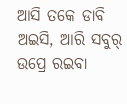ଆସି ତକେ ଡାବି ଅଇସି, ଆରି ସବୁର୍ ଉପ୍ରେ ରଇବା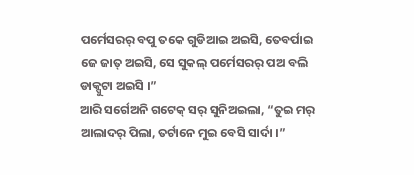ପର୍ମେସରର୍ ବପୁ ତକେ ଗୁଡିଆଇ ଅଇସି, ତେବର୍ପାଇ ଜେ ଜାତ୍ ଅଇସି, ସେ ସୁକଲ୍ ପର୍ମେସରର୍ ପଅ ବଲି ଡାକ୍ପୁଟା ଅଇସି ।”
ଆରି ସର୍ଗେଅନି ଗଟେକ୍ ସର୍ ସୁନିଅଇଲା, “ତୁଇ ମର୍ ଆଲାଦର୍ ପିଲା, ତର୍ଟାନେ ମୁଇ ବେସି ସାର୍ଦା ।”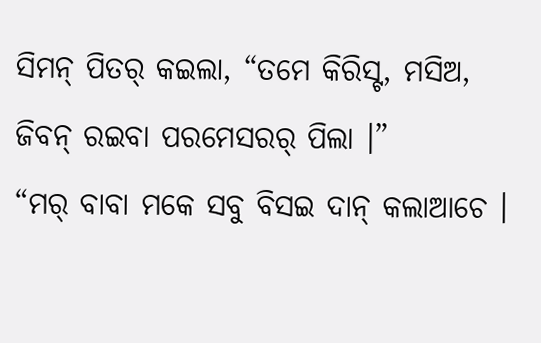ସିମନ୍ ପିତର୍ କଇଲା, “ତମେ କିରିସ୍ଟ, ମସିଅ, ଜିବନ୍ ରଇବା ପରମେସରର୍ ପିଲା ।”
“ମର୍ ବାବା ମକେ ସବୁ ବିସଇ ଦାନ୍ କଲାଆଚେ ।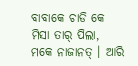ବାବାକେ ଚାଡି କେ ମିସା ତାର୍ ପିଲା, ମକେ ନାଜାନତ୍ । ଆରି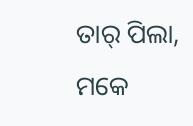ତାର୍ ପିଲା, ମକେ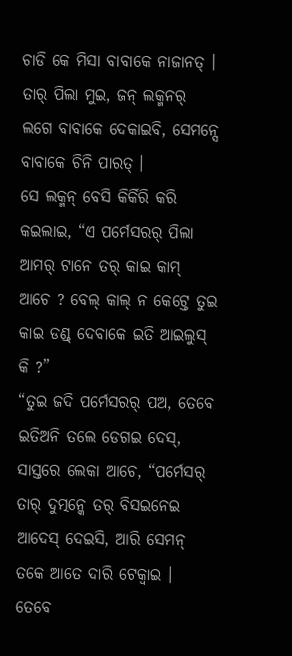ଚାଡି କେ ମିସା ବାବାକେ ନାଜାନତ୍ । ତାର୍ ପିଲା ମୁଇ, ଜନ୍ ଲକ୍ମନର୍ ଲଗେ ବାବାକେ ଦେକାଇବି, ସେମନ୍ସେ ବାବାକେ ଚିନି ପାରତ୍ ।
ସେ ଲକ୍ମନ୍ ବେସି କିର୍କିରି କରି କଇଲାଇ, “ଏ ପର୍ମେସରର୍ ପିଲା ଆମର୍ ଟାନେ ତର୍ କାଇ କାମ୍ ଆଚେ ? ବେଲ୍ କାଲ୍ ନ କେଟ୍ତେ ତୁଇ କାଇ ଡଣ୍ଡ୍ ଦେବାକେ ଇତି ଆଇଲୁସ୍ କି ?”
“ତୁଇ ଜଦି ପର୍ମେସରର୍ ପଅ, ତେବେ ଇତିଅନି ତଲେ ଡେଗଇ ଦେସ୍, ସାସ୍ତରେ ଲେକା ଆଚେ, “ପର୍ମେସର୍ ତାର୍ ଦୁତ୍ମନ୍କେ ତର୍ ବିସଇନେଇ ଆଦେସ୍ ଦେଇସି, ଆରି ସେମନ୍ ତକେ ଆତେ ଦାରି ଟେକ୍ବାଇ । ତେବେ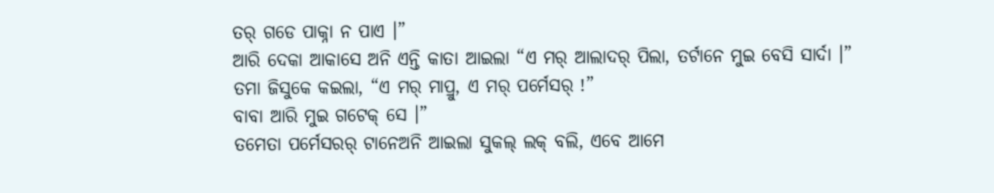ତର୍ ଗଡେ ପାକ୍ନା ନ ପାଏ ।”
ଆରି ଦେକା ଆକାସେ ଅନି ଏନ୍ତି କାତା ଆଇଲା “ଏ ମର୍ ଆଲାଦର୍ ପିଲା, ତର୍ଟାନେ ମୁଇ ବେସି ସାର୍ଦା ।”
ତମା ଜିସୁକେ କଇଲା, “ଏ ମର୍ ମାପ୍ରୁ, ଏ ମର୍ ପର୍ମେସର୍ !”
ବାବା ଆରି ମୁଇ ଗଟେକ୍ ସେ ।”
ତମେତା ପର୍ମେସରର୍ ଟାନେଅନି ଆଇଲା ସୁକଲ୍ ଲକ୍ ବଲି, ଏବେ ଆମେ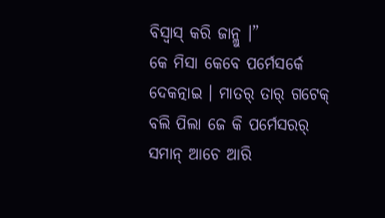ବିସ୍ବାସ୍ କରି ଜାନ୍ଲୁ ।”
କେ ମିସା କେବେ ପର୍ମେସର୍କେ ଦେକତ୍ନାଇ । ମାତର୍ ତାର୍ ଗଟେକ୍ ବଲି ପିଲା ଜେ କି ପର୍ମେସରର୍ ସମାନ୍ ଆଚେ ଆରି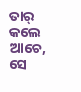ତାର୍ କଲେ ଆଚେ, ସେ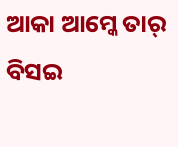ଆକା ଆମ୍କେ ତାର୍ ବିସଇ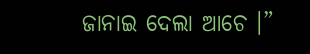ଜାନାଇ ଦେଲା ଆଚେ ।”